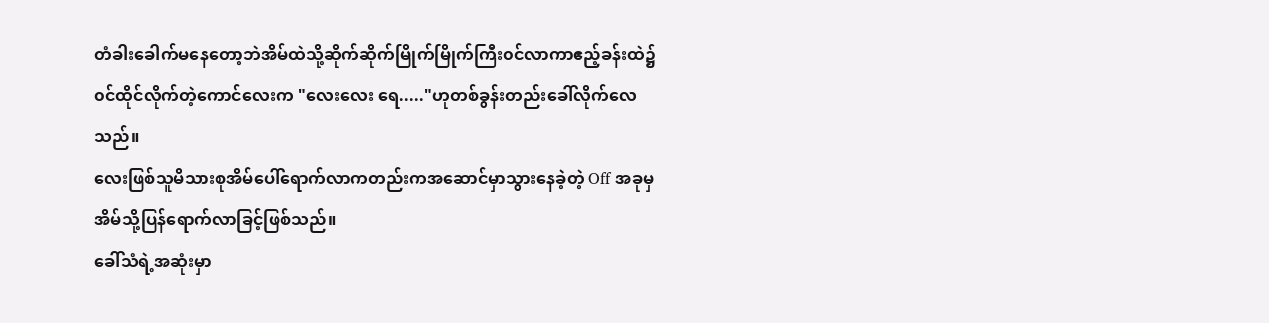တံခါးခေါက်မနေတော့ဘဲအိမ်ထဲသို့ဆိုက်ဆိုက်မြိုက်မြိုက်ကြီး၀င်လာကာဧည့်ခန်းထဲ၌၀င်ထိုင်လိုက်တဲ့ကောင်လေးက "လေးလေး ရေ....."ဟုတစ်ခွန်းတည်းခေါ်လိုက်လေသည်။
လေးဖြစ်သူမိသားစုအိမ်ပေါ်ရောက်လာကတည်းကအဆောင်မှာသွားနေခဲ့တဲ့ Off အခုမှအိမ်သို့ပြန်ရောက်လာခြင့်ဖြစ်သည်။
ခေါ်သံရဲ့အဆုံးမှာ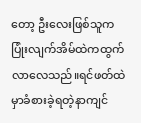တော့ ဦးလေးဖြစ်သူက ပြုံးလျက်အိမ်ထဲကထွက်လာလေသည်။ရင်ဖတ်ထဲမှာခံစားခဲ့ရတဲ့နာကျင်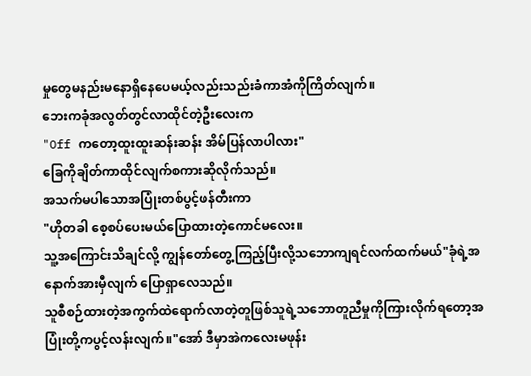မှုတွေမနည်းမနောရှိနေပေမယ့်လည်းသည်းခံကာအံကိုကြိတ်လျက်။
ဘေးကခုံအလွတ်တွင်လာထိုင်တဲ့ဦးလေးက
"Off ကတော့ထူးထူးဆန်းဆန်း အိမ်ပြန်လာပါလား"
ခြေကိုချိတ်ကာထိုင်လျက်စကားဆိုလိုက်သည်။
အသက်မပါသောအပြုံးတစ်ပွင့်ဖန်တီးကာ
"ဟိုတခါ စေ့စပ်ပေးမယ်ပြောထားတဲ့ကောင်မလေး။
သူ့အကြောင်းသိချင်လို့ ကျွန်တော်တွေ့ကြည့်ပြီးလို့သဘောကျရင်လက်ထက်မယ်"ခုံရဲ့အနောက်အားမှီလျက် ပြောရှာလေသည်။
သူစီစဉ်ထားတဲ့အကွက်ထဲရောက်လာတဲ့တူဖြစ်သူရဲ့သဘောတူညီမှုကိုကြားလိုက်ရတော့အပြုံးတို့ကပွင့်လန်းလျက်။"အော် ဒီမှာအဲကလေးမဖုန်း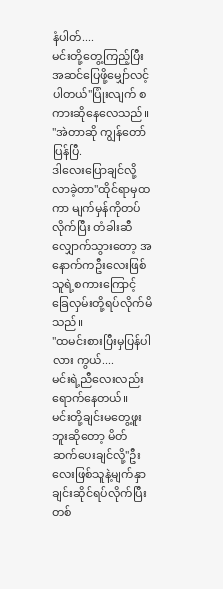နံပါတ်....
မင်းတို့တွေ့ကြည့်ပြီး အဆင်ပြေဖို့မျှော်လင့်ပါတယ်"ပြုံးလျက် စကားဆိုနေလေသည်။
"အဲတာဆို ကျွန်တော်ပြန်ပြီ.
ဒါလေးပြောချင်လို့လာခဲ့တာ"ထိုင်ရာမှထကာ မျက်မှန်ကိုတပ်လိုက်ပြီး တံခါးဆီလျှောက်သွားတော့ အနောက်ကဦးလေးဖြစ်သူရဲ့စကားကြောင့်ခြေလှမ်းတို့ရပ်လိုက်မိသည်။
"ထမင်းစားပြီးမှပြန်ပါလား ကွယ်....
မင်းရဲ့ညီလေးလည်းရောက်နေတယ်။
မင်းတို့ချင်းမတွေ့ဖူးဘူးဆိုတော့ မိတ်ဆက်ပေးချင်လို့"ဦးလေးဖြစ်သူနဲ့မျက်နှာချင်းဆိုင်ရပ်လိုက်ပြီးတစ်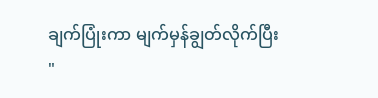ချက်ပြုံးကာ မျက်မှန်ချွတ်လိုက်ပြီး
"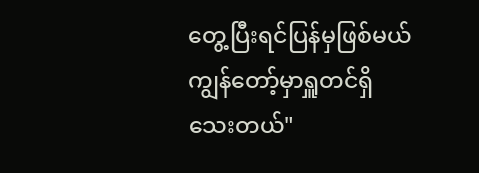တွေ့ပြီးရင်ပြန်မှဖြစ်မယ်
ကျွန်တော့်မှာရှူတင်ရှိသေးတယ်"